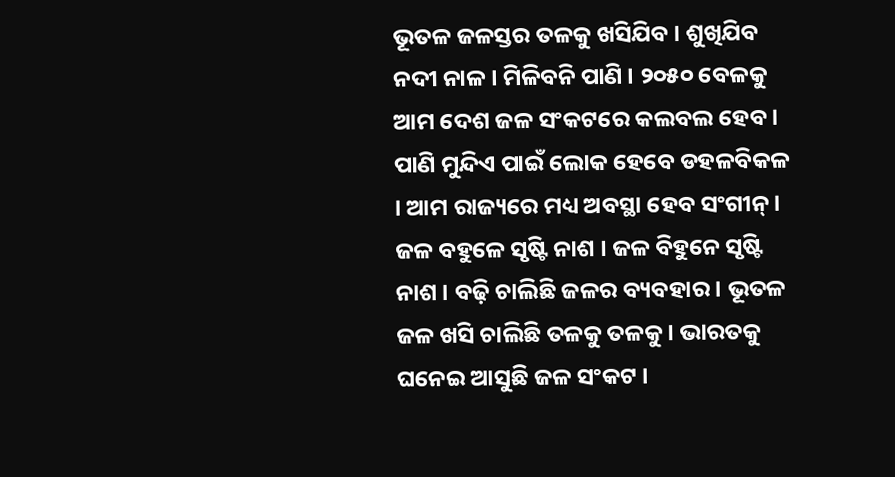ଭୂତଳ ଜଳସ୍ତର ତଳକୁ ଖସିଯିବ । ଶୁଖିଯିବ ନଦୀ ନାଳ । ମିଳିବନି ପାଣି । ୨୦୫୦ ବେଳକୁ ଆମ ଦେଶ ଜଳ ସଂକଟରେ କଲବଲ ହେବ । ପାଣି ମୁନ୍ଦିଏ ପାଇଁ ଲୋକ ହେବେ ଡହଳବିକଳ । ଆମ ରାଜ୍ୟରେ ମଧ୍ୟ ଅବସ୍ଥା ହେବ ସଂଗୀନ୍ ।
ଜଳ ବହୁଳେ ସୃଷ୍ଟି ନାଶ । ଜଳ ବିହୁନେ ସୃଷ୍ଟି ନାଶ । ବଢ଼ି ଚାଲିଛି ଜଳର ବ୍ୟବହାର । ଭୂତଳ ଜଳ ଖସି ଚାଲିଛି ତଳକୁ ତଳକୁ । ଭାରତକୁ ଘନେଇ ଆସୁଛି ଜଳ ସଂକଟ ।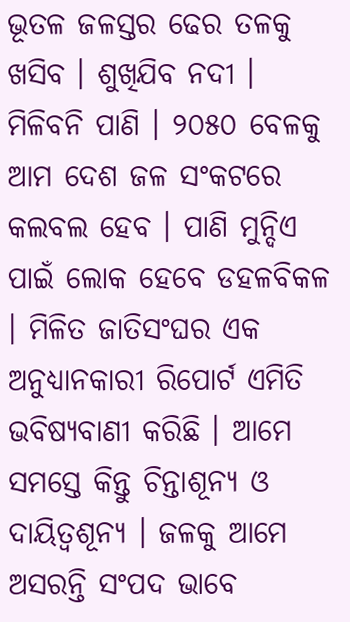ଭୂତଳ ଜଳସ୍ତର ଢେର ତଳକୁ ଖସିବ । ଶୁଖିଯିବ ନଦୀ । ମିଳିବନି ପାଣି । ୨୦୫୦ ବେଳକୁ ଆମ ଦେଶ ଜଳ ସଂକଟରେ କଲବଲ ହେବ । ପାଣି ମୁନ୍ଦିଏ ପାଇଁ ଲୋକ ହେବେ ଡହଳବିକଳ । ମିଳିତ ଜାତିସଂଘର ଏକ ଅନୁଧ୍ୟାନକାରୀ ରିପୋର୍ଟ ଏମିତି ଭବିଷ୍ୟବାଣୀ କରିଛି । ଆମେ ସମସ୍ତେ କିନ୍ତୁ ଚିନ୍ତାଶୂନ୍ୟ ଓ ଦାୟିତ୍ୱଶୂନ୍ୟ । ଜଳକୁ ଆମେ ଅସରନ୍ତି ସଂପଦ ଭାବେ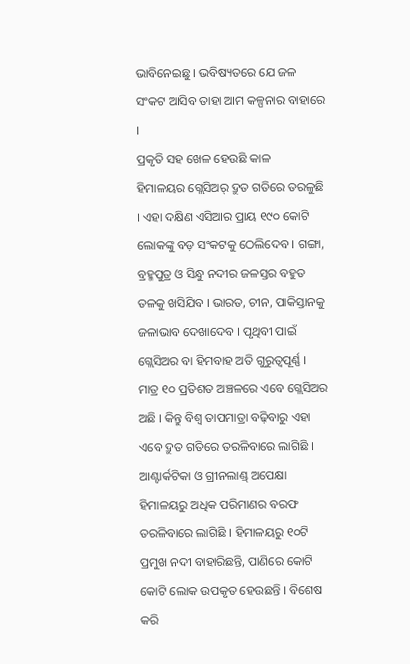ଭାବିନେଇଛୁ । ଭବିଷ୍ୟତରେ ଯେ ଜଳ ସଂକଟ ଆସିବ ତାହା ଆମ କଳ୍ପନାର ବାହାରେ ।
ପ୍ରକୃତି ସହ ଖେଳ ହେଉଛି କାଳ
ହିମାଳୟର ଗ୍ଲେସିଅର୍ ଦ୍ରୁତ ଗତିରେ ତରଳୁଛି । ଏହା ଦକ୍ଷିଣ ଏସିଆର ପ୍ରାୟ ୧୯୦ କୋଟି ଲୋକଙ୍କୁ ବଡ଼ ସଂକଟକୁ ଠେଲିଦେବ । ଗଙ୍ଗା, ବ୍ରହ୍ମପୁତ୍ର ଓ ସିନ୍ଧୁ ନଦୀର ଜଳସ୍ତର ବହୁତ ତଳକୁ ଖସିଯିବ । ଭାରତ, ଚୀନ, ପାକିସ୍ତାନକୁ ଜଳାଭାବ ଦେଖାଦେବ । ପୃଥିବୀ ପାଇଁ ଗ୍ଲେସିଅର ବା ହିମବାହ ଅତି ଗୁରୁତ୍ୱପୂର୍ଣ୍ଣ । ମାତ୍ର ୧୦ ପ୍ରତିଶତ ଅଞ୍ଚଳରେ ଏବେ ଗ୍ଲେସିଅର ଅଛି । କିନ୍ତୁ ବିଶ୍ୱ ତାପମାତ୍ରା ବଢ଼ିବାରୁ ଏହା ଏବେ ଦ୍ରୁତ ଗତିରେ ତରଳିବାରେ ଲାଗିଛି । ଆଣ୍ଟାର୍କଟିକା ଓ ଗ୍ରୀନଲାଣ୍ଡ୍ ଅପେକ୍ଷା ହିମାଳୟରୁ ଅଧିକ ପରିମାଣର ବରଫ ତରଳିବାରେ ଲାଗିଛି । ହିମାଳୟରୁ ୧୦ଟି ପ୍ରମୁଖ ନଦୀ ବାହାରିଛନ୍ତି, ପାଣିରେ କୋଟି କୋଟି ଲୋକ ଉପକୃତ ହେଉଛନ୍ତି । ବିଶେଷ କରି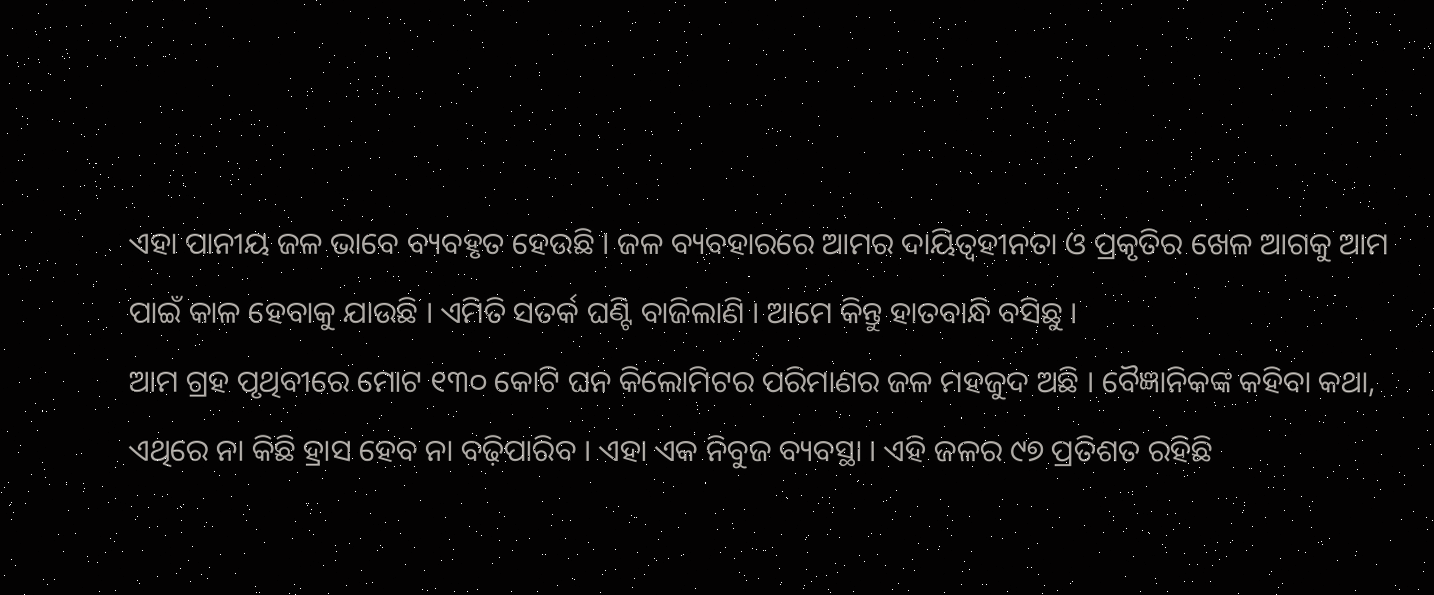ଏହା ପାନୀୟ ଜଳ ଭାବେ ବ୍ୟବହୃତ ହେଉଛି । ଜଳ ବ୍ୟବହାରରେ ଆମର ଦାୟିତ୍ୱହୀନତା ଓ ପ୍ରକୃତିର ଖେଳ ଆଗକୁ ଆମ ପାଇଁ କାଳ ହେବାକୁ ଯାଉଛି । ଏମିତି ସତର୍କ ଘଣ୍ଟି ବାଜିଲାଣି । ଆମେ କିନ୍ତୁ ହାତବାନ୍ଧି ବସିଛୁ ।
ଆମ ଗ୍ରହ ପୃଥିବୀରେ ମୋଟ ୧୩୦ କୋଟି ଘନ କିଲୋମିଟର ପରିମାଣର ଜଳ ମହଜୁଦ ଅଛି । ବୈଜ୍ଞାନିକଙ୍କ କହିବା କଥା, ଏଥିରେ ନା କିଛି ହ୍ରାସ ହେବ ନା ବଢ଼ିପାରିବ । ଏହା ଏକ ନିବୁଜ ବ୍ୟବସ୍ଥା । ଏହି ଜଳର ୯୭ ପ୍ରତିଶତ ରହିଛି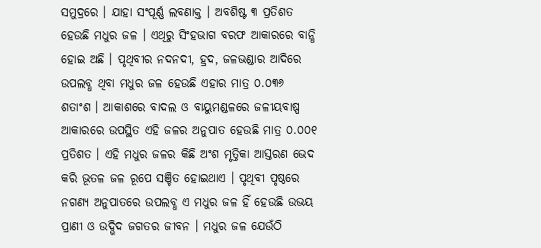ସମୁଦ୍ରରେ । ଯାହା ସଂପୂର୍ଣ୍ଣ ଲବଣାକ୍ତ । ଅବଶିଷ୍ଟ ୩ ପ୍ରତିଶତ ହେଉଛି ମଧୁର ଜଳ । ଏଥିରୁ ସିଂହଭାଗ ବରଫ ଆକାରରେ ବାନ୍ଧି ହୋଇ ଅଛି । ପୃଥିବୀର ନଦନଦୀ, ହ୍ରଦ, ଜଳଭଣ୍ଡାର ଆଦିରେ ଉପଲବ୍ଧ ଥିବା ମଧୁର ଜଳ ହେଉଛି ଏହାର ମାତ୍ର ୦.୦୩୬ ଶତାଂଶ । ଆକାଶରେ ବାଦଲ ଓ ବାୟୁମଣ୍ଡଳରେ ଜଳୀୟବାଷ୍ପ ଆକାରରେ ଉପସ୍ଥିତ ଏହି ଜଳର ଅନୁପାତ ହେଉଛି ମାତ୍ର ୦.୦୦୧ ପ୍ରତିଶତ । ଏହି ମଧୁର ଜଳର କିଛି ଅଂଶ ମୃତ୍ତିକା ଆସ୍ତରଣ ଭେଦ କରି ଭୂତଳ ଜଳ ରୂପେ ସଞ୍ଚିତ ହୋଇଥାଏ । ପୃଥିବୀ ପୃଷ୍ଠରେ ନଗଣ୍ୟ ଅନୁପାତରେ ଉପଲବ୍ଧ ଏ ମଧୁର ଜଳ ହିଁ ହେଉଛି ଉଭୟ ପ୍ରାଣୀ ଓ ଉଦ୍ଭିଦ ଜଗତର ଜୀବନ । ମଧୁର ଜଳ ଯେଉଁଠି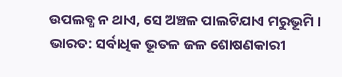ଉପଲବ୍ଧ ନ ଥାଏ, ସେ ଅଞ୍ଚଳ ପାଲଟିଯାଏ ମରୁଭୂମି ।
ଭାରତ: ସର୍ବାଧିକ ଭୂତଳ ଜଳ ଶୋଷଣକାରୀ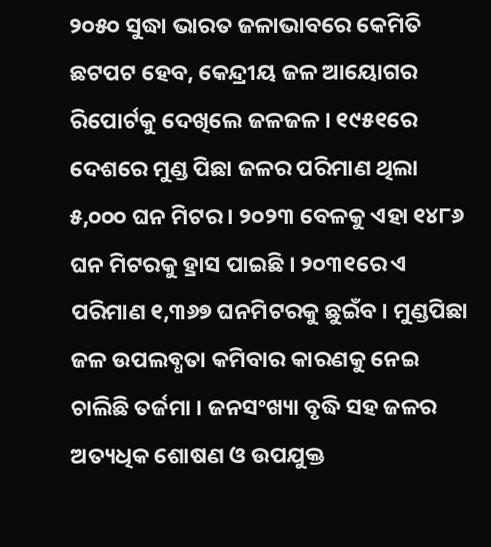୨୦୫୦ ସୁଦ୍ଧା ଭାରତ ଜଳାଭାବରେ କେମିତି ଛଟପଟ ହେବ, କେନ୍ଦ୍ରୀୟ ଜଳ ଆୟୋଗର ରିପୋର୍ଟକୁ ଦେଖିଲେ ଜଳଜଳ । ୧୯୫୧ରେ ଦେଶରେ ମୁଣ୍ଡ ପିଛା ଜଳର ପରିମାଣ ଥିଲା ୫,୦୦୦ ଘନ ମିଟର । ୨୦୨୩ ବେଳକୁ ଏହା ୧୪୮୬ ଘନ ମିଟରକୁ ହ୍ରାସ ପାଇଛି । ୨୦୩୧ରେ ଏ ପରିମାଣ ୧,୩୬୭ ଘନମିଟରକୁ ଛୁଇଁବ । ମୁଣ୍ଡପିଛା ଜଳ ଉପଲବ୍ଧତା କମିବାର କାରଣକୁ ନେଇ ଚାଲିଛି ତର୍ଜମା । ଜନସଂଖ୍ୟା ବୃଦ୍ଧି ସହ ଜଳର ଅତ୍ୟଧିକ ଶୋଷଣ ଓ ଉପଯୁକ୍ତ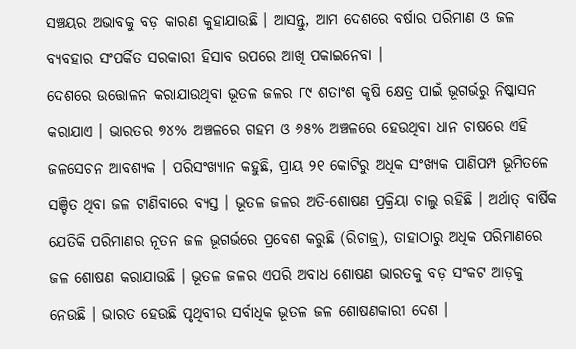ସଞ୍ଚୟର ଅଭାବକୁ ବଡ଼ କାରଣ କୁହାଯାଉଛି । ଆସନ୍ତୁ, ଆମ ଦେଶରେ ବର୍ଷାର ପରିମାଣ ଓ ଜଳ ବ୍ୟବହାର ସଂପର୍କିତ ସରକାରୀ ହିସାବ ଉପରେ ଆଖି ପକାଇନେବା ।
ଦେଶରେ ଉତ୍ତୋଳନ କରାଯାଉଥିବା ଭୂତଳ ଜଳର ୮୯ ଶତାଂଶ କୃଷି କ୍ଷେତ୍ର ପାଇଁ ଭୂଗର୍ଭରୁ ନିଷ୍କାସନ କରାଯାଏ । ଭାରତର ୭୪% ଅଞ୍ଚଳରେ ଗହମ ଓ ୬୫% ଅଞ୍ଚଳରେ ହେଉଥିବା ଧାନ ଚାଷରେ ଏହି ଜଳସେଚନ ଆବଶ୍ୟକ । ପରିସଂଖ୍ୟାନ କହୁଛି, ପ୍ରାୟ ୨୧ କୋଟିରୁ ଅଧିକ ସଂଖ୍ୟକ ପାଣିପମ୍ପ ଭୂମିତଳେ ସଞ୍ଚିତ ଥିବା ଜଳ ଟାଣିବାରେ ବ୍ୟସ୍ତ । ଭୂତଳ ଜଳର ଅତି-ଶୋଷଣ ପ୍ରକ୍ରିୟା ଚାଲୁ ରହିଛି । ଅର୍ଥାତ୍ ବାର୍ଷିକ ଯେତିକି ପରିମାଣର ନୂତନ ଜଳ ଭୂଗର୍ଭରେ ପ୍ରବେଶ କରୁଛି (ରିଚାଜ୍ର୍), ତାହାଠାରୁ ଅଧିକ ପରିମାଣରେ ଜଳ ଶୋଷଣ କରାଯାଉଛି । ଭୂତଳ ଜଳର ଏପରି ଅବାଧ ଶୋଷଣ ଭାରତକୁ ବଡ଼ ସଂକଟ ଆଡ଼କୁ ନେଉଛି । ଭାରତ ହେଉଛି ପୃଥିବୀର ସର୍ବାଧିକ ଭୂତଳ ଜଳ ଶୋଷଣକାରୀ ଦେଶ ।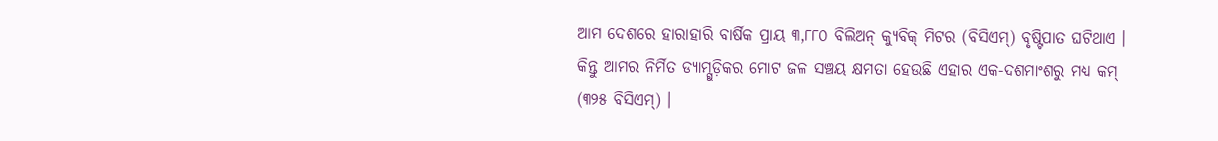ଆମ ଦେଶରେ ହାରାହାରି ବାର୍ଷିକ ପ୍ରାୟ ୩,୮୮୦ ବିଲିଅନ୍ କ୍ୟୁବିକ୍ ମିଟର (ବିସିଏମ୍) ବୃଷ୍ଟିପାତ ଘଟିଥାଏ । କିନ୍ତୁ ଆମର ନିର୍ମିତ ଡ୍ୟାମ୍ଗୁଡ଼ିକର ମୋଟ ଜଳ ସଞ୍ଚୟ କ୍ଷମତା ହେଉଛି ଏହାର ଏକ-ଦଶମାଂଶରୁ ମଧ୍ୟ କମ୍ (୩୨୫ ବିସିଏମ୍) ।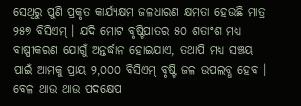ସେଥିରୁ ପୁଣି ପ୍ରକୃତ କାର୍ଯ୍ୟକ୍ଷମ ଜଳଧାରଣ କ୍ଷମତା ହେଉଛି ମାତ୍ର ୨୫୭ ବିସିଏମ୍ । ଯଦି ମୋଟ ବୃଷ୍ଟିପାତର ୫୦ ଶତାଂଶ ମଧ୍ୟ ବାଷ୍ପୀକରଣ ଯୋଗୁଁ ଅନ୍ତର୍ଦ୍ଧାନ ହୋଇଯାଏ, ତଥାପି ମଧ୍ୟ ସଞ୍ଚୟ ପାଇଁ ଆମକୁ ପ୍ରାୟ ୨,୦୦୦ ବିସିଏମ୍ ବୃଷ୍ଟି ଜଳ ଉପଲବ୍ଧ ହେବ । ବେଳ ଥାଉ ଥାଉ ପଦକ୍ଷେପ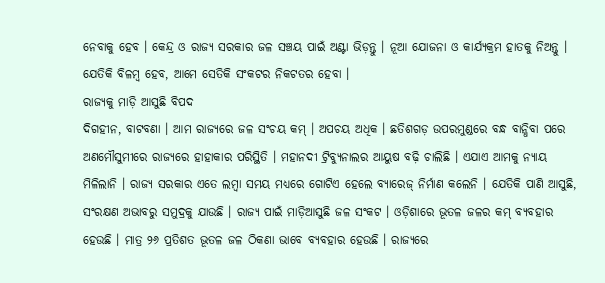ନେବାକୁ ହେବ । କେନ୍ଦ୍ର ଓ ରାଜ୍ୟ ସରକାର ଜଳ ସଞ୍ଚୟ ପାଇଁ ଅଣ୍ଟା ଭିଡ଼ନ୍ତୁ । ନୂଆ ଯୋଜନା ଓ କାର୍ଯ୍ୟକ୍ରମ ହାତକୁ ନିଅନ୍ତୁ । ଯେତିକି ବିଳମ୍ବ ହେବ, ଆମେ ସେତିକି ସଂକଟର ନିକଟତର ହେବା ।
ରାଜ୍ୟକୁ ମାଡ଼ି ଆସୁଛି ବିପଦ
ଦିଗହୀନ, ବାଟବଣା । ଆମ ରାଜ୍ୟରେ ଜଳ ସଂଚୟ କମ୍ । ଅପଚୟ ଅଧିକ । ଛତିଶଗଡ଼ ଉପରମୁଣ୍ଡରେ ବନ୍ଧ ବାନ୍ଧିବା ପରେ ଅଣମୌସୁମୀରେ ରାଜ୍ୟରେ ହାହାକାର ପରିସ୍ଥିତି । ମହାନଦୀ ଟ୍ରିବ୍ୟୁନାଲର ଆୟୁଷ ବଢ଼ି ଚାଲିଛି । ଏଯାଏ ଆମକୁ ନ୍ୟାୟ ମିଳିଲାନି । ରାଜ୍ୟ ସରକାର ଏତେ ଲମ୍ବା ସମୟ ମଧ୍ୟରେ ଗୋଟିଏ ହେଲେ ବ୍ୟାରେଜ୍ ନିର୍ମାଣ କଲେନି । ଯେତିକି ପାଣି ଆସୁଛି, ସଂରକ୍ଷଣ ଅଭାବରୁ ସମୁଦ୍ରକୁ ଯାଉଛି । ରାଜ୍ୟ ପାଇଁ ମାଡ଼ିଆସୁଛି ଜଳ ସଂକଟ । ଓଡ଼ିଶାରେ ଭୂତଳ ଜଳର କମ୍ ବ୍ୟବହାର ହେଉଛି । ମାତ୍ର ୨୬ ପ୍ରତିଶତ ଭୂତଳ ଜଳ ଠିକଣା ଭାବେ ବ୍ୟବହାର ହେଉଛି । ରାଜ୍ୟରେ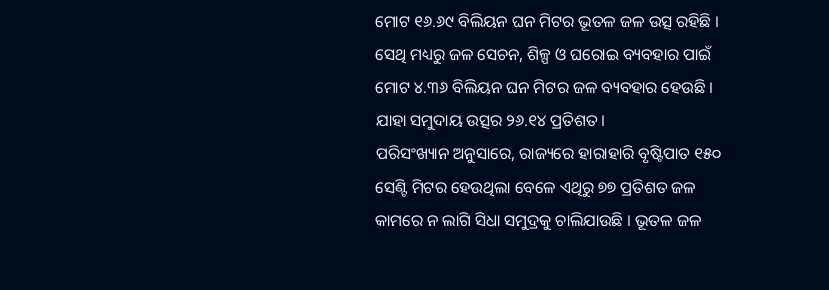ମୋଟ ୧୬.୬୯ ବିଲିୟନ ଘନ ମିଟର ଭୂତଳ ଜଳ ଉତ୍ସ ରହିଛି । ସେଥି ମଧ୍ୟରୁ ଜଳ ସେଚନ, ଶିଳ୍ପ ଓ ଘରୋଇ ବ୍ୟବହାର ପାଇଁ ମୋଟ ୪.୩୬ ବିଲିୟନ ଘନ ମିଟର ଜଳ ବ୍ୟବହାର ହେଉଛି । ଯାହା ସମୁଦାୟ ଉତ୍ସର ୨୬.୧୪ ପ୍ରତିଶତ ।
ପରିସଂଖ୍ୟାନ ଅନୁସାରେ, ରାଜ୍ୟରେ ହାରାହାରି ବୃଷ୍ଟିପାତ ୧୫୦ ସେଣ୍ଟି ମିଟର ହେଉଥିଲା ବେଳେ ଏଥିରୁ ୭୭ ପ୍ରତିଶତ ଜଳ କାମରେ ନ ଲାଗି ସିଧା ସମୁଦ୍ରକୁ ଚାଲିଯାଉଛି । ଭୂତଳ ଜଳ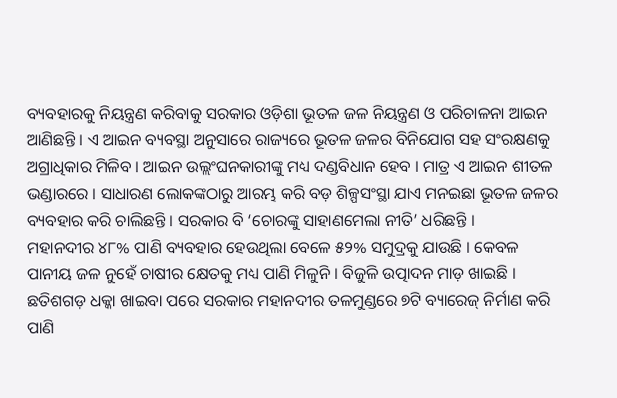ବ୍ୟବହାରକୁ ନିୟନ୍ତ୍ରଣ କରିବାକୁ ସରକାର ଓଡ଼ିଶା ଭୂତଳ ଜଳ ନିୟନ୍ତ୍ରଣ ଓ ପରିଚାଳନା ଆଇନ ଆଣିଛନ୍ତି । ଏ ଆଇନ ବ୍ୟବସ୍ଥା ଅନୁସାରେ ରାଜ୍ୟରେ ଭୂତଳ ଜଳର ବିନିଯୋଗ ସହ ସଂରକ୍ଷଣକୁ ଅଗ୍ରାଧିକାର ମିଳିବ । ଆଇନ ଉଲ୍ଲଂଘନକାରୀଙ୍କୁ ମଧ୍ୟ ଦଣ୍ଡବିଧାନ ହେବ । ମାତ୍ର ଏ ଆଇନ ଶୀତଳ ଭଣ୍ଡାରରେ । ସାଧାରଣ ଲୋକଙ୍କଠାରୁ ଆରମ୍ଭ କରି ବଡ଼ ଶିଳ୍ପସଂସ୍ଥା ଯାଏ ମନଇଛା ଭୂତଳ ଜଳର ବ୍ୟବହାର କରି ଚାଲିଛନ୍ତି । ସରକାର ବି ‘ଚୋରଙ୍କୁ ସାହାଣମେଲା ନୀତି’ ଧରିଛନ୍ତି ।
ମହାନଦୀର ୪୮% ପାଣି ବ୍ୟବହାର ହେଉଥିଲା ବେଳେ ୫୨% ସମୁଦ୍ରକୁ ଯାଉଛି । କେବଳ ପାନୀୟ ଜଳ ନୁହେଁ ଚାଷୀର କ୍ଷେତକୁ ମଧ୍ୟ ପାଣି ମିଳୁନି । ବିଜୁଳି ଉତ୍ପାଦନ ମାଡ଼ ଖାଇଛି । ଛତିଶଗଡ଼ ଧକ୍କା ଖାଇବା ପରେ ସରକାର ମହାନଦୀର ତଳମୁଣ୍ଡରେ ୭ଟି ବ୍ୟାରେଜ୍ ନିର୍ମାଣ କରି ପାଣି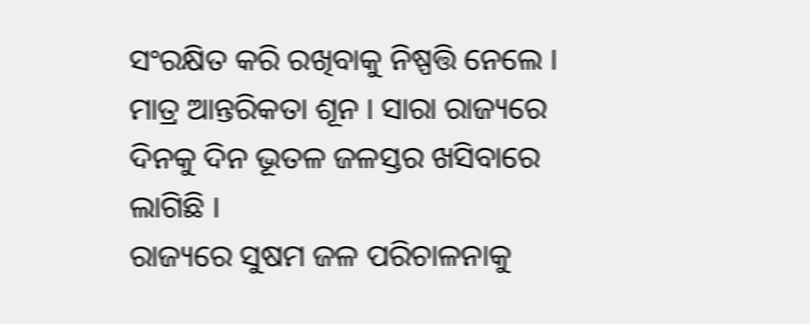ସଂରକ୍ଷିତ କରି ରଖିବାକୁ ନିଷ୍ପତ୍ତି ନେଲେ । ମାତ୍ର ଆନ୍ତରିକତା ଶୂନ । ସାରା ରାଜ୍ୟରେ ଦିନକୁ ଦିନ ଭୂତଳ ଜଳସ୍ତର ଖସିବାରେ ଲାଗିଛି ।
ରାଜ୍ୟରେ ସୁଷମ ଜଳ ପରିଚାଳନାକୁ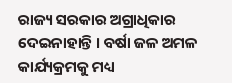ରାଜ୍ୟ ସରକାର ଅଗ୍ରାଧିକାର ଦେଇନାହାନ୍ତି । ବର୍ଷା ଜଳ ଅମଳ କାର୍ଯ୍ୟକ୍ରମକୁ ମଧ୍ୟ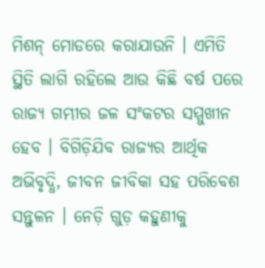ମିଶନ୍ ମୋଡରେ କରାଯାଉନି । ଏମିତି ସ୍ଥିତି ଲାଗି ରହିଲେ ଆଉ କିଛି ବର୍ଷ ପରେ ରାଜ୍ୟ ଗମ୍ଭୀର ଜଳ ସଂକଟର ସମ୍ମୁଖୀନ ହେବ । ବିଗିଡ଼ିଯିବ ରାଜ୍ୟର ଆର୍ଥିକ ଅଭିବୃଦ୍ଧି, ଜୀବନ ଜୀବିକା ସହ ପରିବେଶ ସନ୍ତୁଳନ । ନେଡ଼ି ଗୁଡ଼ କହୁଣୀକୁ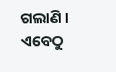ଗଲାଣି । ଏବେଠୁ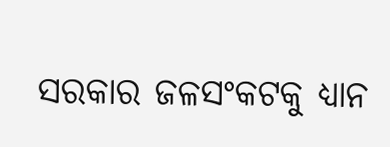ସରକାର ଜଳସଂକଟକୁ ଧ୍ୟାନ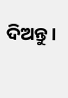ଦିଅନ୍ତୁ।